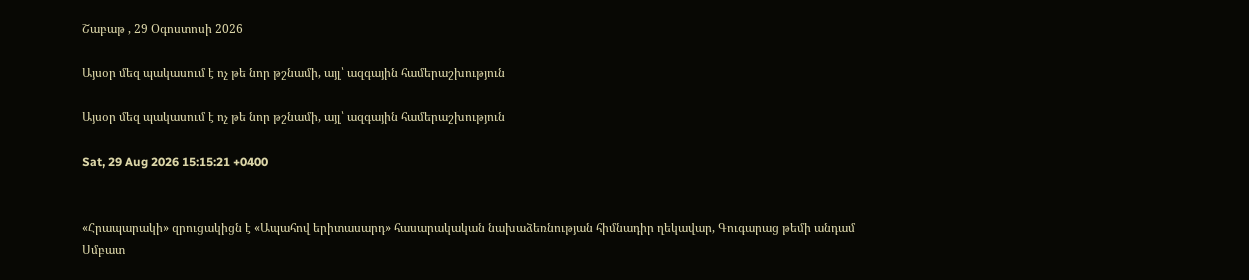Շաբաթ , 29 Օգոստոսի 2026

Այսօր մեզ պակասում է ոչ թե նոր թշնամի, այլ՝ ազգային համերաշխություն

Այսօր մեզ պակասում է ոչ թե նոր թշնամի, այլ՝ ազգային համերաշխություն

Sat, 29 Aug 2026 15:15:21 +0400


«Հրապարակի» զրուցակիցն է «Ապահով երիտասարդ» հասարակական նախաձեռնության հիմնադիր ղեկավար, Գուգարաց թեմի անդամ Սմբատ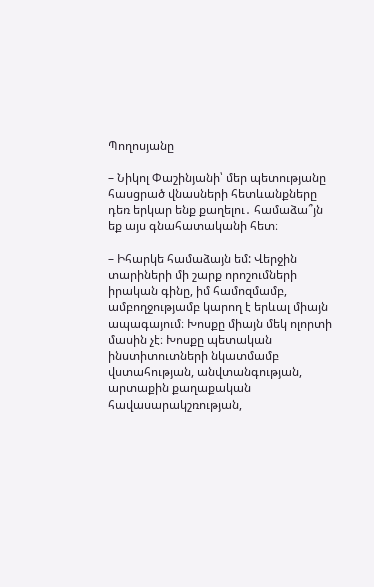Պողոսյանը

– Նիկոլ Փաշինյանի՝ մեր պետությանը հասցրած վնասների հետևանքները դեռ երկար ենք քաղելու․ համաձա՞յն եք այս գնահատականի հետ։

– Իհարկե համաձայն եմ: Վերջին տարիների մի շարք որոշումների իրական գինը, իմ համոզմամբ, ամբողջությամբ կարող է երևալ միայն ապագայում։ Խոսքը միայն մեկ ոլորտի մասին չէ։ Խոսքը պետական ինստիտուտների նկատմամբ վստահության, անվտանգության, արտաքին քաղաքական հավասարակշռության,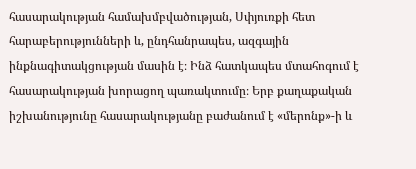հասարակության համախմբվածության, Սփյուռքի հետ հարաբերությունների և, ընդհանրապես, ազգային ինքնագիտակցության մասին է։ Ինձ հատկապես մտահոգում է հասարակության խորացող պառակտումը։ Երբ քաղաքական իշխանությունը հասարակությանը բաժանում է «մերոնք»-ի և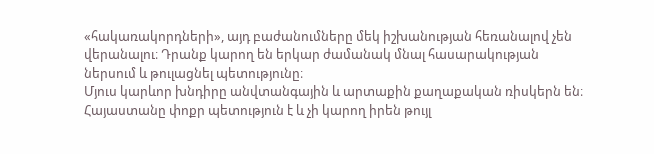«հակառակորդների», այդ բաժանումները մեկ իշխանության հեռանալով չեն վերանալու։ Դրանք կարող են երկար ժամանակ մնալ հասարակության ներսում և թուլացնել պետությունը։
Մյուս կարևոր խնդիրը անվտանգային և արտաքին քաղաքական ռիսկերն են։ Հայաստանը փոքր պետություն է և չի կարող իրեն թույլ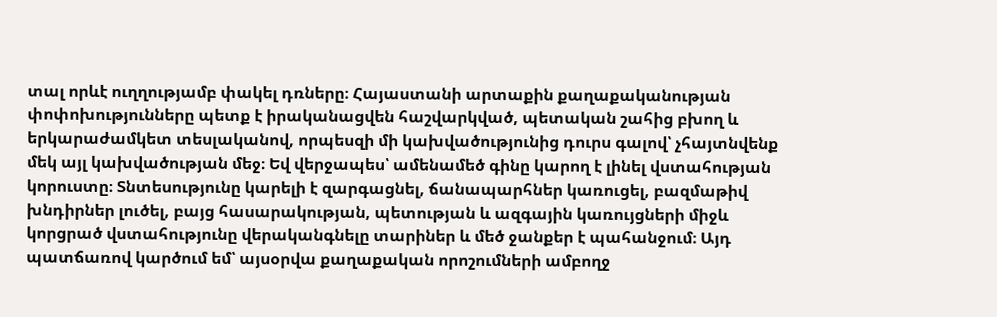տալ որևէ ուղղությամբ փակել դռները։ Հայաստանի արտաքին քաղաքականության փոփոխությունները պետք է իրականացվեն հաշվարկված, պետական շահից բխող և երկարաժամկետ տեսլականով, որպեսզի մի կախվածությունից դուրս գալով՝ չհայտնվենք մեկ այլ կախվածության մեջ։ Եվ վերջապես՝ ամենամեծ գինը կարող է լինել վստահության կորուստը։ Տնտեսությունը կարելի է զարգացնել, ճանապարհներ կառուցել, բազմաթիվ խնդիրներ լուծել, բայց հասարակության, պետության և ազգային կառույցների միջև կորցրած վստահությունը վերականգնելը տարիներ և մեծ ջանքեր է պահանջում։ Այդ պատճառով կարծում եմ՝ այսօրվա քաղաքական որոշումների ամբողջ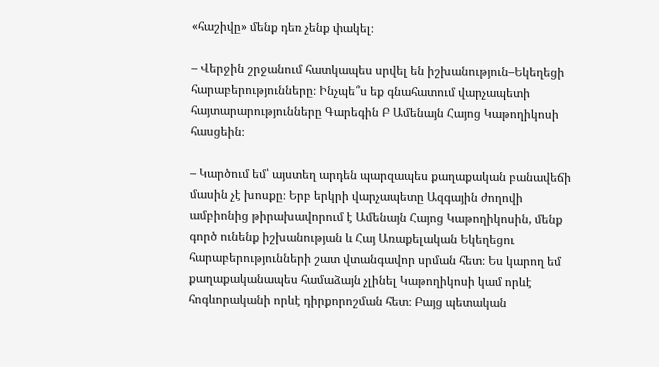«հաշիվը» մենք դեռ չենք փակել։

– Վերջին շրջանում հատկապես սրվել են իշխանություն–Եկեղեցի հարաբերությունները։ Ինչպե՞ս եք գնահատում վարչապետի հայտարարությունները Գարեգին Բ Ամենայն Հայոց Կաթողիկոսի հասցեին։

– Կարծում եմ՝ այստեղ արդեն պարզապես քաղաքական բանավեճի մասին չէ խոսքը։ Երբ երկրի վարչապետը Ազգային ժողովի ամբիոնից թիրախավորում է Ամենայն Հայոց Կաթողիկոսին, մենք գործ ունենք իշխանության և Հայ Առաքելական Եկեղեցու հարաբերությունների շատ վտանգավոր սրման հետ։ Ես կարող եմ քաղաքականապես համաձայն չլինել Կաթողիկոսի կամ որևէ հոգևորականի որևէ դիրքորոշման հետ։ Բայց պետական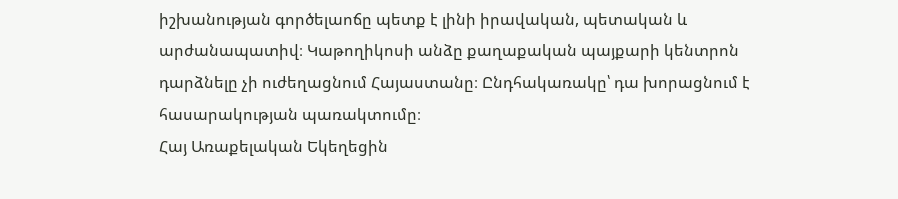իշխանության գործելաոճը պետք է լինի իրավական, պետական և արժանապատիվ։ Կաթողիկոսի անձը քաղաքական պայքարի կենտրոն դարձնելը չի ուժեղացնում Հայաստանը։ Ընդհակառակը՝ դա խորացնում է հասարակության պառակտումը։
Հայ Առաքելական Եկեղեցին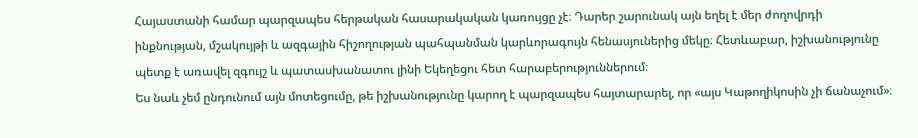Հայաստանի համար պարզապես հերթական հասարակական կառույցը չէ։ Դարեր շարունակ այն եղել է մեր ժողովրդի ինքնության, մշակույթի և ազգային հիշողության պահպանման կարևորագույն հենասյուներից մեկը։ Հետևաբար, իշխանությունը պետք է առավել զգույշ և պատասխանատու լինի Եկեղեցու հետ հարաբերություններում։
Ես նաև չեմ ընդունում այն մոտեցումը, թե իշխանությունը կարող է պարզապես հայտարարել, որ «այս Կաթողիկոսին չի ճանաչում»։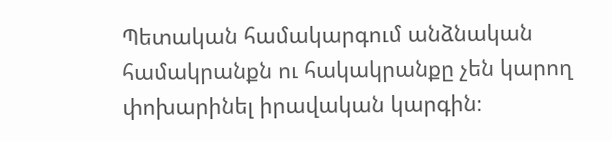Պետական համակարգում անձնական համակրանքն ու հակակրանքը չեն կարող փոխարինել իրավական կարգին։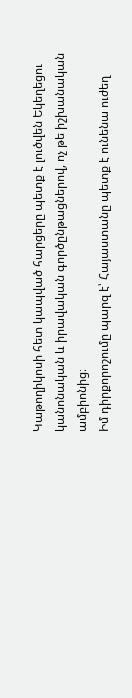Կաթողիկոսի հետ կապված հարցերը պետք է լուծվեն Եկեղեցու կանոնական և իրավական գործընթացներով, ոչ թե իշխանական ամբիոնից։
Իմ դիրքորոշումը պարզ է՝ Հայաստանը պետք է ունենա ուժեղ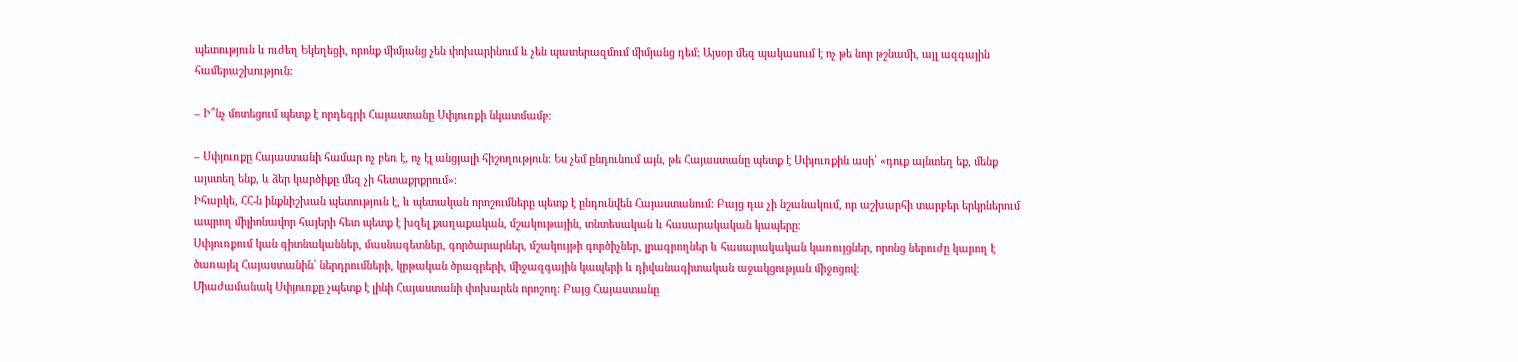պետություն և ուժեղ Եկեղեցի, որոնք միմյանց չեն փոխարինում և չեն պատերազմում միմյանց դեմ։ Այսօր մեզ պակասում է ոչ թե նոր թշնամի, այլ ազգային համերաշխություն։

– Ի՞նչ մոտեցում պետք է որդեգրի Հայաստանը Սփյուռքի նկատմամբ։

– Սփյուռքը Հայաստանի համար ոչ բեռ է, ոչ էլ անցյալի հիշողություն։ Ես չեմ ընդունում այն, թե Հայաստանը պետք է Սփյուռքին ասի՝ «դուք այնտեղ եք, մենք այստեղ ենք, և ձեր կարծիքը մեզ չի հետաքրքրում»։
Իհարկե, ՀՀ-ն ինքնիշխան պետություն է, և պետական որոշումները պետք է ընդունվեն Հայաստանում։ Բայց դա չի նշանակում, որ աշխարհի տարբեր երկրներում ապրող միլիոնավոր հայերի հետ պետք է խզել քաղաքական, մշակութային, տնտեսական և հասարակական կապերը։
Սփյուռքում կան գիտնականներ, մասնագետներ, գործարարներ, մշակույթի գործիչներ, լրագրողներ և հասարակական կառույցներ, որոնց ներուժը կարող է ծառայել Հայաստանին՝ ներդրումների, կրթական ծրագրերի, միջազգային կապերի և դիվանագիտական աջակցության միջոցով։
Միաժամանակ Սփյուռքը չպետք է լինի Հայաստանի փոխարեն որոշող։ Բայց Հայաստանը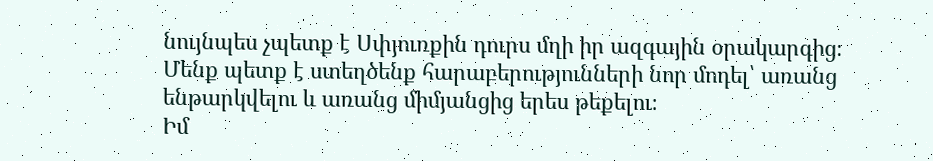նույնպես չպետք է Սփյուռքին դուրս մղի իր ազգային օրակարգից։ Մենք պետք է ստեղծենք հարաբերությունների նոր մոդել՝ առանց ենթարկվելու և առանց միմյանցից երես թեքելու։
Իմ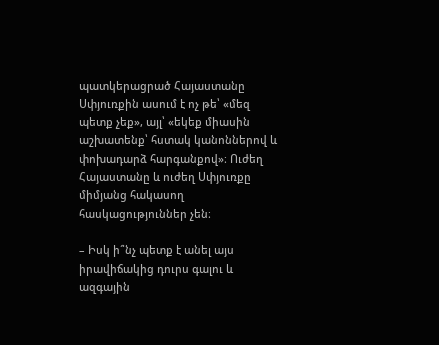պատկերացրած Հայաստանը Սփյուռքին ասում է ոչ թե՝ «մեզ պետք չեք», այլ՝ «եկեք միասին աշխատենք՝ հստակ կանոններով և փոխադարձ հարգանքով»։ Ուժեղ Հայաստանը և ուժեղ Սփյուռքը միմյանց հակասող հասկացություններ չեն։

– Իսկ ի՞նչ պետք է անել այս իրավիճակից դուրս գալու և ազգային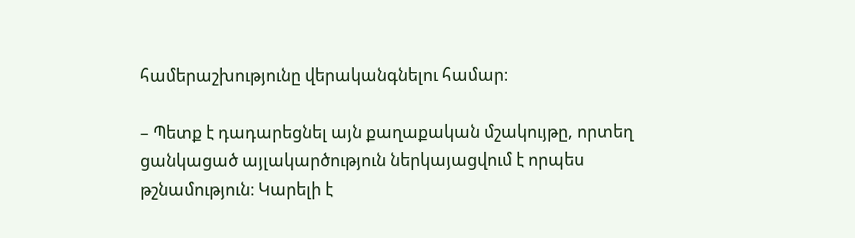համերաշխությունը վերականգնելու համար։

– Պետք է դադարեցնել այն քաղաքական մշակույթը, որտեղ ցանկացած այլակարծություն ներկայացվում է որպես թշնամություն։ Կարելի է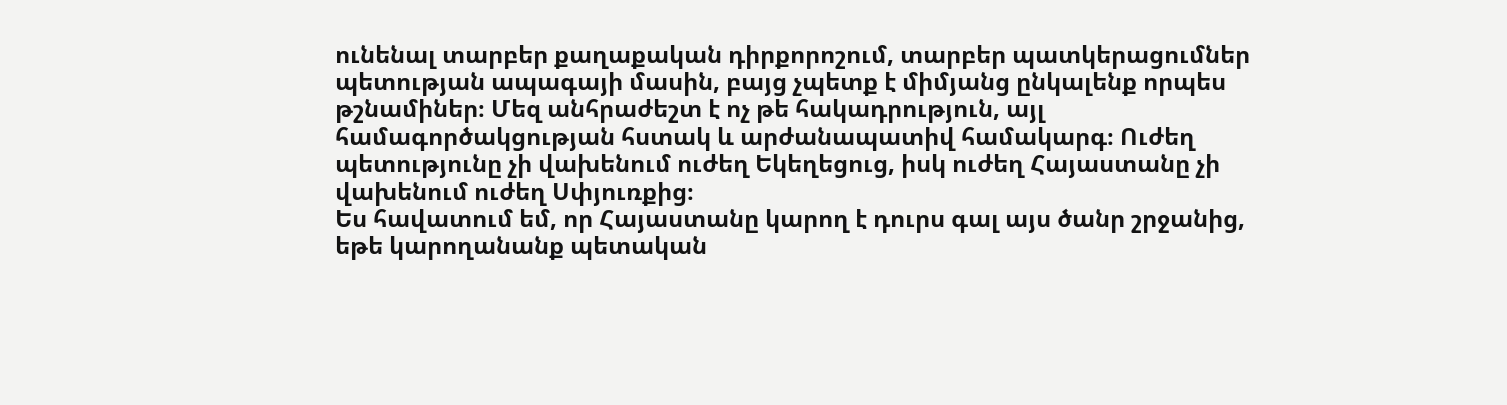ունենալ տարբեր քաղաքական դիրքորոշում, տարբեր պատկերացումներ պետության ապագայի մասին, բայց չպետք է միմյանց ընկալենք որպես թշնամիներ։ Մեզ անհրաժեշտ է ոչ թե հակադրություն, այլ համագործակցության հստակ և արժանապատիվ համակարգ։ Ուժեղ պետությունը չի վախենում ուժեղ Եկեղեցուց, իսկ ուժեղ Հայաստանը չի վախենում ուժեղ Սփյուռքից։
Ես հավատում եմ, որ Հայաստանը կարող է դուրս գալ այս ծանր շրջանից, եթե կարողանանք պետական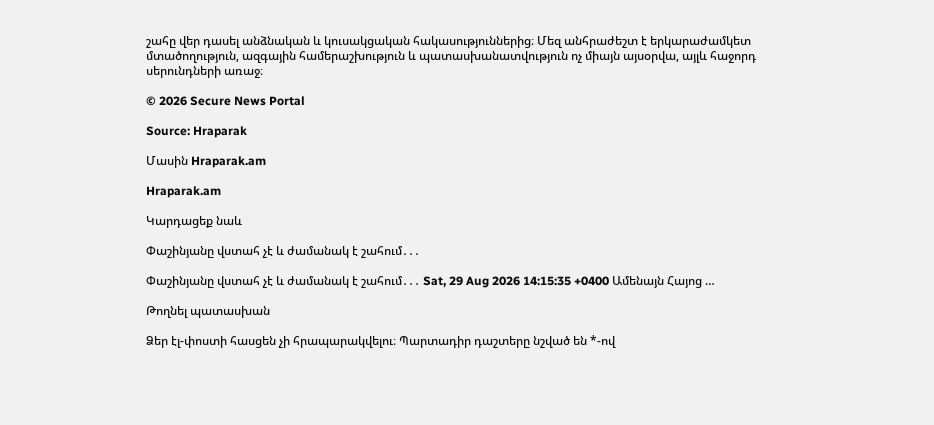շահը վեր դասել անձնական և կուսակցական հակասություններից։ Մեզ անհրաժեշտ է երկարաժամկետ մտածողություն, ազգային համերաշխություն և պատասխանատվություն ոչ միայն այսօրվա, այլև հաջորդ սերունդների առաջ։

© 2026 Secure News Portal

Source: Hraparak

Մասին Hraparak.am

Hraparak.am

Կարդացեք նաև

Փաշինյանը վստահ չէ և ժամանակ է շահում․․․

Փաշինյանը վստահ չէ և ժամանակ է շահում․․․ Sat, 29 Aug 2026 14:15:35 +0400 Ամենայն Հայոց …

Թողնել պատասխան

Ձեր էլ-փոստի հասցեն չի հրապարակվելու։ Պարտադիր դաշտերը նշված են *-ով